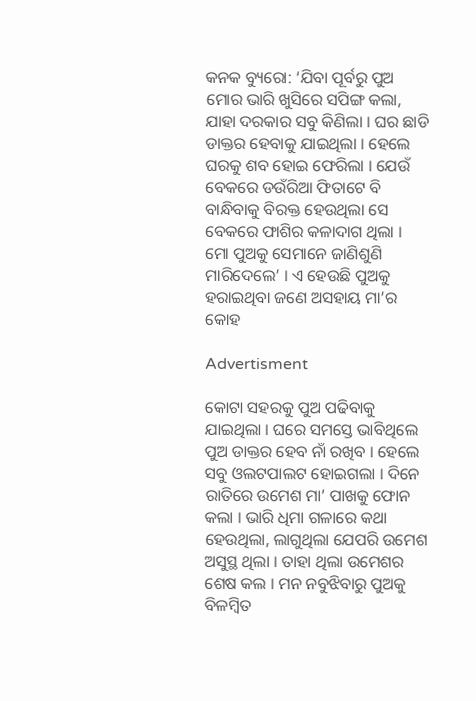କନକ ବ୍ୟୁରୋ: ‘ଯିବା ପୂର୍ବରୁ ପୁଅ ମୋର ଭାରି ଖୁସିରେ ସପିଙ୍ଗ କଲା, ଯାହା ଦରକାର ସବୁ କିଣିଲା । ଘର ଛାଡି ଡାକ୍ତର ହେବାକୁ ଯାଇଥିଲା । ହେଲେ ଘରକୁ ଶବ ହୋଇ ଫେରିଲା । ଯେଉଁ ବେକରେ ଡଉଁରିଆ ଫିତାଟେ ବି ବାନ୍ଧିବାକୁ ବିରକ୍ତ ହେଉଥିଲା ସେ ବେକରେ ଫାଶିର କଳାଦାଗ ଥିଲା । ମୋ ପୁଅକୁ ସେମାନେ ଜାଣିଶୁଣି ମାରିଦେଲେ’ । ଏ ହେଉଛି ପୁଅକୁ ହରାଇଥିବା ଜଣେ ଅସହାୟ ମା’ର କୋହ

Advertisment

କୋଟା ସହରକୁ ପୁଅ ପଢିବାକୁ ଯାଇଥିଲା । ଘରେ ସମସ୍ତେ ଭାବିଥିଲେ ପୁଅ ଡାକ୍ତର ହେବ ନାଁ ରଖିବ । ହେଲେ ସବୁ ଓଲଟପାଲଟ ହୋଇଗଲା । ଦିନେ ରାତିରେ ଉମେଶ ମା’ ପାଖକୁ ଫୋନ କଲା । ଭାରି ଧିମା ଗଳାରେ କଥା ହେଉଥିଲା, ଲାଗୁଥିଲା ଯେପରି ଉମେଶ ଅସୁସ୍ଥ ଥିଲା । ତାହା ଥିଲା ଉମେଶର ଶେଷ କଲ । ମନ ନବୁଝିବାରୁ ପୁଅକୁ ବିଳମ୍ବିତ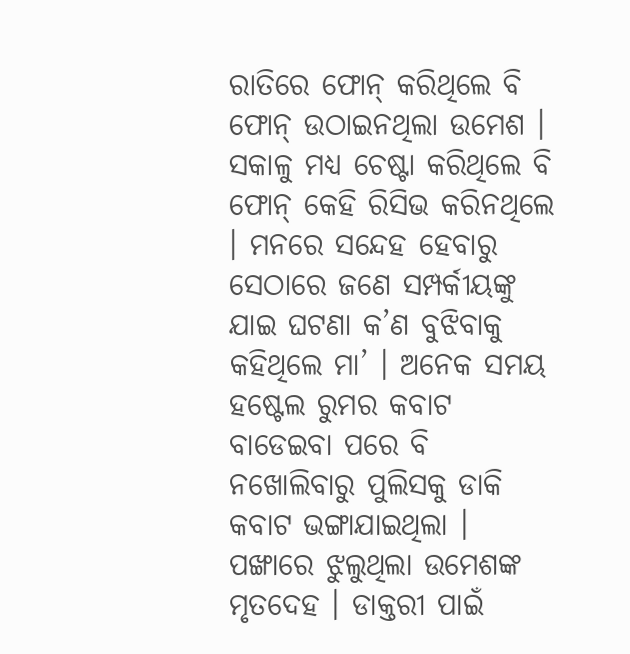ରାତିରେ ଫୋନ୍ କରିଥିଲେ ବି ଫୋନ୍ ଉଠାଇନଥିଲା ଉମେଶ । ସକାଳୁ ମଧ୍ୟ ଚେଷ୍ଟା କରିଥିଲେ ବି ଫୋନ୍ କେହି ରିସିଭ କରିନଥିଲେ । ମନରେ ସନ୍ଦେହ ହେବାରୁ ସେଠାରେ ଜଣେ ସମ୍ପର୍କୀୟଙ୍କୁ ଯାଇ ଘଟଣା କ’ଣ ବୁଝିବାକୁ କହିଥିଲେ ମା’ । ଅନେକ ସମୟ ହଷ୍ଟେଲ ରୁମର କବାଟ ବାଡେଇବା ପରେ ବି ନଖୋଲିବାରୁ ପୁଲିସକୁ ଡାକି କବାଟ ଭଙ୍ଗାଯାଇଥିଲା । ପଙ୍ଖାରେ ଝୁଲୁଥିଲା ଉମେଶଙ୍କ ମୃତଦେହ । ଡାକ୍ତରୀ ପାଇଁ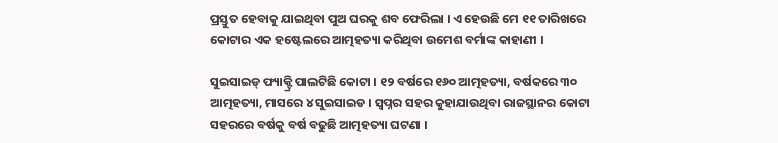ପ୍ରସ୍ତୁତ ହେବାକୁ ଯାଇଥିବା ପୁଅ ଘରକୁ ଶବ ଫେରିଲା । ଏ ହେଉଛି ମେ ୧୧ ତାରିଖରେ କୋଟାର ଏକ ହଷ୍ଟେଲରେ ଆତ୍ମହତ୍ୟା କରିଥିବା ଉମେଶ ବର୍ମାଙ୍କ କାହାଣୀ ।

ସୁଇସାଇଡ୍ ଫ୍ୟାକ୍ଟ୍ରି ପାଲଟିଛି କୋଟା । ୧୨ ବର୍ଷରେ ୧୬୦ ଆତ୍ମହତ୍ୟା, ବର୍ଷକରେ ୩୦ ଆତ୍ମହତ୍ୟା, ମାସରେ ୪ ସୁଇସାଇଡ । ସ୍ୱପ୍ନର ସହର କୁହାଯାଉଥିବା ରାଜସ୍ଥାନର କୋଟା ସହରରେ ବର୍ଷକୁ ବର୍ଷ ବଢୁଛି ଆତ୍ମହତ୍ୟା ଘଟଣା ।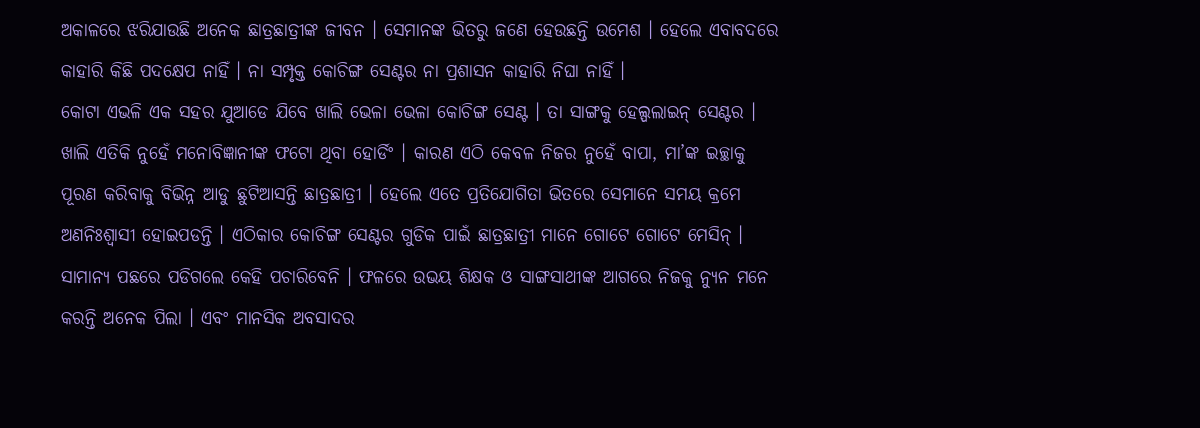ଅକାଳରେ ଝରିଯାଉଛି ଅନେକ ଛାତ୍ରଛାତ୍ରୀଙ୍କ ଜୀବନ । ସେମାନଙ୍କ ଭିତରୁ ଜଣେ ହେଉଛନ୍ତି ଉମେଶ । ହେଲେ ଏବାବଦରେ କାହାରି କିଛି ପଦକ୍ଷେପ ନାହିଁ । ନା ସମ୍ପୃକ୍ତ କୋଚିଙ୍ଗ ସେଣ୍ଟର ନା ପ୍ରଶାସନ କାହାରି ନିଘା ନାହିଁ ।
କୋଟା ଏଭଳି ଏକ ସହର ଯୁଆଡେ ଯିବେ ଖାଲି ଭେଳା ଭେଳା କୋଚିଙ୍ଗ ସେଣ୍ଟ । ତା ସାଙ୍ଗକୁ ହେଲ୍ପଲାଇନ୍ ସେଣ୍ଟର । ଖାଲି ଏତିକି ନୁହେଁ ମନୋବିଜ୍ଞାନୀଙ୍କ ଫଟୋ ଥିବା ହୋର୍ଡିଂ । କାରଣ ଏଠି କେବଳ ନିଜର ନୁହେଁ ବାପା, ମା’ଙ୍କ ଇଚ୍ଛାକୁ ପୂରଣ କରିବାକୁ ବିଭିନ୍ନ ଆଡୁ ଛୁଟିଆସନ୍ତି ଛାତ୍ରଛାତ୍ରୀ । ହେଲେ ଏତେ ପ୍ରତିଯୋଗିତା ଭିତରେ ସେମାନେ ସମୟ କ୍ରମେ ଅଣନିଃଶ୍ୱାସୀ ହୋଇପଡନ୍ତି । ଏଠିକାର କୋଚିଙ୍ଗ ସେଣ୍ଟର ଗୁଡିକ ପାଇଁ ଛାତ୍ରଛାତ୍ରୀ ମାନେ ଗୋଟେ ଗୋଟେ ମେସିନ୍ । ସାମାନ୍ୟ ପଛରେ ପଡିଗଲେ କେହି ପଚାରିବେନି । ଫଳରେ ଉଭୟ ଶିକ୍ଷକ ଓ ସାଙ୍ଗସାଥୀଙ୍କ ଆଗରେ ନିଜକୁ ନ୍ୟୁନ ମନେ କରନ୍ତି ଅନେକ ପିଲା । ଏବଂ ମାନସିକ ଅବସାଦର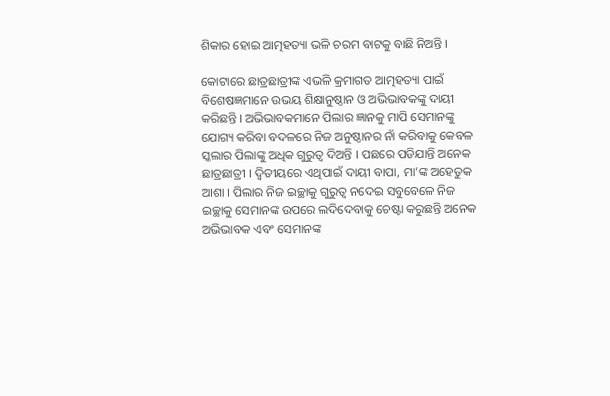ଶିକାର ହୋଇ ଆତ୍ମହତ୍ୟା ଭଳି ଚରମ ବାଟକୁ ବାଛି ନିଅନ୍ତି ।

କୋଟାରେ ଛାତ୍ରଛାତ୍ରୀଙ୍କ ଏଭଳି କ୍ରମାଗତ ଆତ୍ମହତ୍ୟା ପାଇଁ ବିଶେଷଜ୍ଞମାନେ ଉଭୟ ଶିକ୍ଷାନୁଷ୍ଠାନ ଓ ଅଭିଭାବକଙ୍କୁ ଦାୟୀ କରିଛନ୍ତି । ଅଭିଭାବକମାନେ ପିଲାର ଜ୍ଞାନକୁ ମାପି ସେମାନଙ୍କୁ ଯୋଗ୍ୟ କରିବା ବଦଳରେ ନିଜ ଅନୁଷ୍ଠାନର ନାଁ କରିବାକୁ କେବଳ ସ୍କଲାର ପିଲାଙ୍କୁ ଅଧିକ ଗୁରୁତ୍ୱ ଦିଅନ୍ତି । ପଛରେ ପଡିଯାନ୍ତି ଅନେକ ଛାତ୍ରଛାତ୍ରୀ । ଦ୍ୱିତୀୟରେ ଏଥିପାଇଁ ଦାୟୀ ବାପା, ମା’ଙ୍କ ଅହେତୁକ ଆଶା । ପିଲାର ନିଜ ଇଚ୍ଛାକୁ ଗୁରୁତ୍ୱ ନଦେଇ ସବୁବେଳେ ନିଜ ଇଚ୍ଛାକୁ ସେମାନଙ୍କ ଉପରେ ଲଦିଦେବାକୁ ଚେଷ୍ଟା କରୁଛନ୍ତି ଅନେକ ଅଭିଭାବକ ଏବଂ ସେମାନଙ୍କ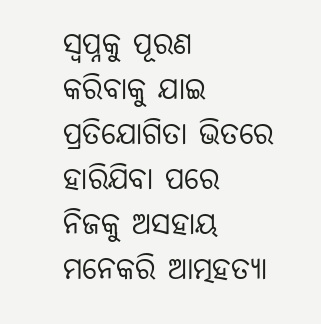ସ୍ୱପ୍ନକୁ ପୂରଣ କରିବାକୁ ଯାଇ ପ୍ରତିଯୋଗିତା ଭିତରେ ହାରିଯିବା ପରେ ନିଜକୁ ଅସହାୟ ମନେକରି ଆତ୍ମହତ୍ୟା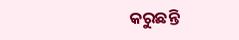କରୁଛନ୍ତି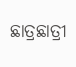ଛାତ୍ରଛାତ୍ରୀ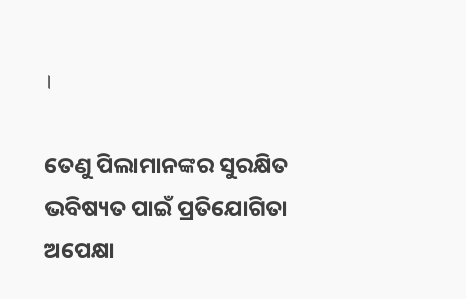।

ତେଣୁ ପିଲାମାନଙ୍କର ସୁରକ୍ଷିତ ଭବିଷ୍ୟତ ପାଇଁ ପ୍ରତିଯୋଗିତା ଅପେକ୍ଷା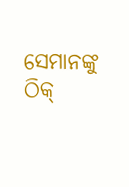ସେମାନଙ୍କୁ ଠିକ୍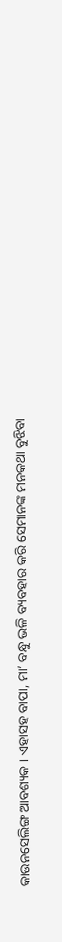କାଉନସେଲିଙ୍ଗ ଆବଶ୍ୟକ । ଏହାସହ ବାପା, ମା’ ବନ୍ଧୁ ଭଳି ବ୍ୟବହାର କରି ସେମାନଙ୍କ ମନକଥା ବୁଝିବା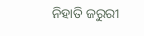ନିହାତି ଜରୁରୀ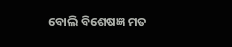ବୋଲି ବିଶେଷଜ୍ଞ ମତ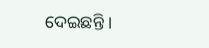ଦେଇଛନ୍ତି ।